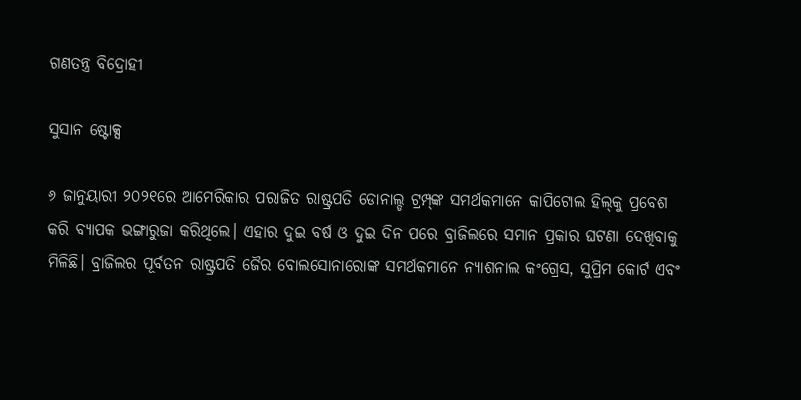ଗଣତନ୍ତ୍ର ବିଦ୍ରୋହୀ

ସୁସାନ ଷ୍ଟୋକ୍ସ

୬ ଜାନୁୟାରୀ ୨୦୨୧ରେ ଆମେରିକାର ପରାଜିତ ରାଷ୍ଟ୍ରପତି ଡୋନାଲ୍ଡ ଟ୍ରମ୍ପ୍‌ଙ୍କ ସମର୍ଥକମାନେ କାପିଟୋଲ ହିଲ୍‌କୁ ପ୍ରବେଶ କରି ବ୍ୟାପକ ଭଙ୍ଗାରୁଜା କରିଥିଲେ। ଏହାର ଦୁଇ ବର୍ଷ ଓ ଦୁଇ ଦିନ ପରେ ବ୍ରାଜିଲରେ ସମାନ ପ୍ରକାର ଘଟଣା ଦେଖିବାକୁ ମିଳିଛି। ବ୍ରାଜିଲର ପୂର୍ବତନ ରାଷ୍ଟ୍ରପତି ଜୈର ବୋଲସୋନାରୋଙ୍କ ସମର୍ଥକମାନେ ନ୍ୟାଶନାଲ କଂଗ୍ରେସ, ସୁପ୍ରିମ କୋର୍ଟ ଏବଂ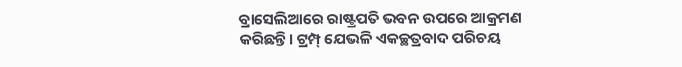ବ୍ରାସେଲିଆରେ ରାଷ୍ଟ୍ରପତି ଭବନ ଉପରେ ଆକ୍ରମଣ କରିଛନ୍ତି। ଟ୍ରମ୍ପ୍‌ ଯେଭଳି ଏକଚ୍ଛତ୍ରବାଦ ପରିଚୟ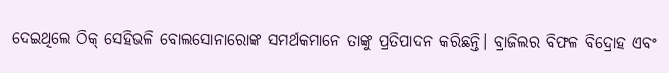ଦେଇଥିଲେ ଠିକ୍‌ ସେହିଭଳି ବୋଲସୋନାରୋଙ୍କ ସମର୍ଥକମାନେ ତାଙ୍କୁ ପ୍ରତିପାଦନ କରିଛନ୍ତି। ବ୍ରାଜିଲର ବିଫଳ ବିଦ୍ରୋହ ଏବଂ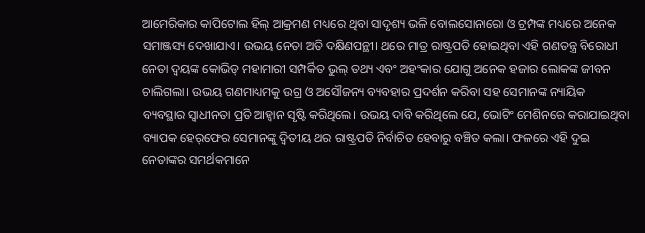ଆମେରିକାର କାପିଟୋଲ ହିଲ୍‌ ଆକ୍ରମଣ ମଧ୍ୟରେ ଥିବା ସାଦୃଶ୍ୟ ଭଳି ବୋଲସୋନାରୋ ଓ ଟ୍ରମ୍ପଙ୍କ ମଧ୍ୟରେ ଅନେକ ସମାଞ୍ଜସ୍ୟ ଦେଖାଯାଏ। ଉଭୟ ନେତା ଅତି ଦକ୍ଷିଣପନ୍ଥୀ। ଥରେ ମାତ୍ର ରାଷ୍ଟ୍ରପତି ହୋଇଥିବା ଏହି ଗଣତନ୍ତ୍ର ବିରୋଧୀ ନେତା ଦ୍ୱୟଙ୍କ କୋଭିଡ୍‌ ମହାମାରୀ ସମ୍ପର୍କିତ ଭୁଲ୍‌ ତଥ୍ୟ ଏବଂ ଅହଂକାର ଯୋଗୁ ଅନେକ ହଜାର ଲୋକଙ୍କ ଜୀବନ ଚାଲିଗଲା। ଉଭୟ ଗଣମାଧ୍ୟମକୁ ଉଗ୍ର ଓ ଅସୌଜନ୍ୟ ବ୍ୟବହାର ପ୍ରଦର୍ଶନ କରିବା ସହ ସେମାନଙ୍କ ନ୍ୟାୟିକ ବ୍ୟବସ୍ଥାର ସ୍ବାଧୀନତା ପ୍ରତି ଆହ୍ବାନ ସୃଷ୍ଟି କରିଥିଲେ। ଉଭୟ ଦାବି କରିଥିଲେ ଯେ, ଭୋଟିଂ ମେଶିନରେ କରାଯାଇଥିବା ବ୍ୟାପକ ହେର୍‌ଫେର ସେମାନଙ୍କୁ ଦ୍ୱିତୀୟ ଥର ରାଷ୍ଟ୍ରପତି ନିର୍ବାଚିତ ହେବାରୁ ବଞ୍ଚିତ କଲା। ଫଳରେ ଏହି ଦୁଇ ନେତାଙ୍କର ସମର୍ଥକମାନେ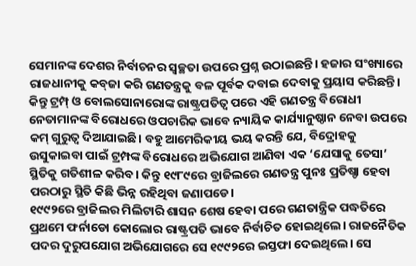ସେମାନଙ୍କ ଦେଶର ନିର୍ବାଚନର ସ୍ବଚ୍ଛତା ଉପରେ ପ୍ରଶ୍ନ ଉଠାଇଛନ୍ତି। ହଜାର ସଂଖ୍ୟାରେ ରାଜଧାନୀକୁ କବ୍‌ଜା କରି ଗଣତନ୍ତ୍ରକୁ ବଳ ପୂର୍ବକ ଦବାଇ ଦେବାକୁ ପ୍ରୟାସ କରିଛନ୍ତି। କିନ୍ତୁ ଟ୍ରମ୍ପ୍‌ ଓ ବୋଲସୋନାରୋଙ୍କ ରାଷ୍ଟ୍ରପତିତ୍ୱ ପରେ ଏହି ଗଣତନ୍ତ୍ର ବିରୋଧୀ ନେତାମାନଙ୍କ ବିରୋଧରେ ଓପଚାରିକ ଭାବେ ନ୍ୟାୟିକ କାର୍ଯ୍ୟାନୁଷ୍ଠାନ ନେବା ଉପରେ କମ୍‌ ଗୁରୁତ୍ୱ ଦିଆଯାଇଛି। ବହୁ ଆମେରିକୀୟ ଭୟ କରନ୍ତି ଯେ, ବିଦ୍ରୋହକୁ ଉସୁକାଇବା ପାଇଁ ଟ୍ରମ୍ପଙ୍କ ବିରୋଧରେ ଅଭିଯୋଗ ଆଣିବା ଏକ ‘ଯେସାକୁ ତେସା’ ସ୍ଥିତିକୁ ଗତିଶୀଳ କରିବ। କିନ୍ତୁ ୧୯୮୯ରେ ବ୍ରାଜିଲରେ ଗଣତନ୍ତ୍ର ପୁନଃ ପ୍ରତିଷ୍ଡା ହେବା ପରଠାରୁ ସ୍ଥିତି କିଛି ଭିନ୍ନ ରହିଥିବା ଜଣାପଡେ।
୧୯୯୨ରେ ବ୍ରାଜିଲର ମିଲିଟାରି ଶାସନ ଶେଷ ହେବା ପରେ ଗଣତାନ୍ତ୍ରିକ ପଦ୍ଧତିରେ ପ୍ରଥମେ ଫର୍ନାଡୋ କୋଲୋର ରାଷ୍ଟ୍ରପତି ଭାବେ ନିର୍ବାଚିତ ହୋଇଥିଲେ। ରାଜନୈତିକ ପଦର ଦୁରୁପଯୋଗ ଅଭିଯୋଗରେ ସେ ୧୯୯୨ରେ ଇସ୍ତଫା ଦେଇଥିଲେ। ସେ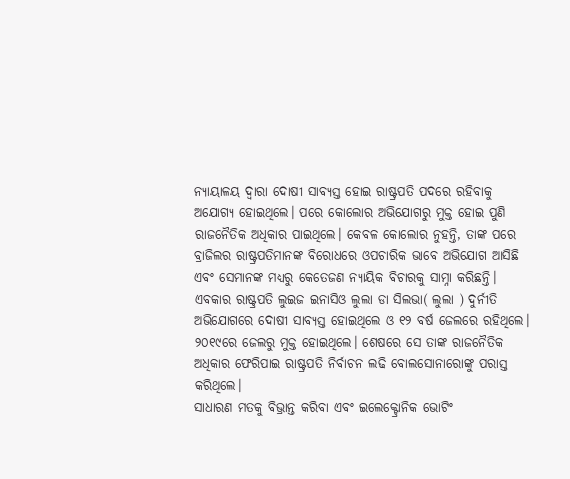ନ୍ୟାୟାଳୟ ଦ୍ୱାରା ଦୋଷୀ ସାବ୍ୟସ୍ତ ହୋଇ ରାଷ୍ଟ୍ରପତି ପଦରେ ରହିବାକୁ ଅଯୋଗ୍ୟ ହୋଇଥିଲେ। ପରେ କୋଲୋର ଅଭିଯୋଗରୁ ମୁକ୍ତ ହୋଇ ପୁଣି ରାଜନୈତିକ ଅଧିକାର ପାଇଥିଲେ। କେବଳ କୋଲୋର ନୁହନ୍ତି, ତାଙ୍କ ପରେ ବ୍ରାଜିଲର ରାଷ୍ଟ୍ରପତିମାନଙ୍କ ବିରୋଧରେ ଓପଚାରିକ ଭାବେ ଅଭିଯୋଗ ଆସିଛି ଏବଂ ସେମାନଙ୍କ ମଧ୍ୟରୁ କେତେଜଣ ନ୍ୟାୟିକ ବିଚାରକୁ ସାମ୍ନା କରିଛନ୍ତି। ଏବକାର ରାଷ୍ଟ୍ରପତି ଲୁଇଜ ଇନାସିଓ ଲୁଲା ଡା ସିଲଭା( ଲୁଲା ) ଦୁର୍ନୀତି ଅଭିଯୋଗରେ ଦୋଷୀ ସାବ୍ୟସ୍ତ ହୋଇଥିଲେ ଓ ୧୨ ବର୍ଷ ଜେଲରେ ରହିଥିଲେ। ୨୦୧୯ରେ ଜେଲରୁ ମୁକ୍ତ ହୋଇଥିଲେ। ଶେଷରେ ସେ ତାଙ୍କ ରାଜନୈତିକ ଅଧିକାର ଫେରିପାଇ ରାଷ୍ଟ୍ରପତି ନିର୍ବାଚନ ଲଢି ବୋଲସୋନାରୋଙ୍କୁ ପରାସ୍ତ କରିଥିଲେ।
ସାଧାରଣ ମତକୁ ବିଭ୍ରାନ୍ତ କରିବା ଏବଂ ଇଲେକ୍ଟ୍ରୋନିକ ଭୋଟିଂ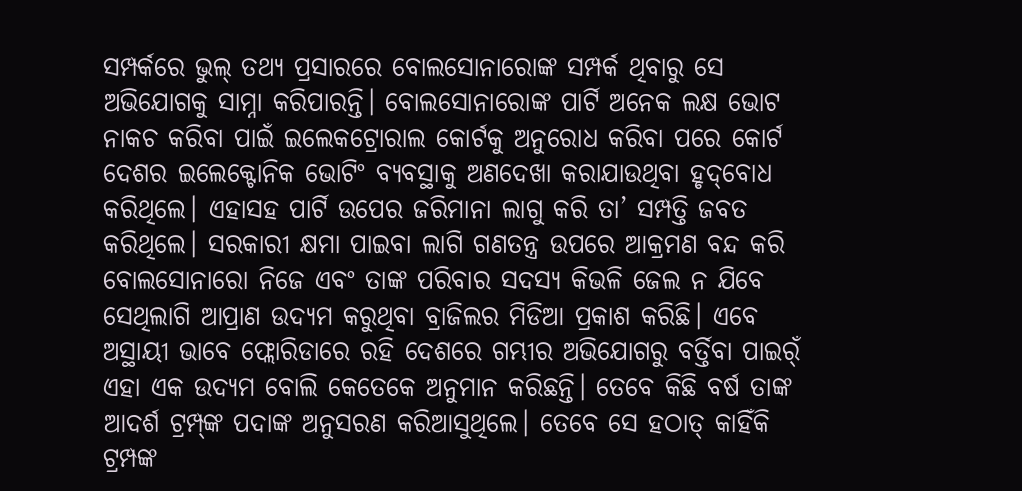ସମ୍ପର୍କରେ ଭୁଲ୍‌ ତଥ୍ୟ ପ୍ରସାରରେ ବୋଲସୋନାରୋଙ୍କ ସମ୍ପର୍କ ଥିବାରୁ ସେ ଅଭିଯୋଗକୁ ସାମ୍ନା କରିପାରନ୍ତି। ବୋଲସୋନାରୋଙ୍କ ପାର୍ଟି ଅନେକ ଲକ୍ଷ ଭୋଟ ନାକଚ କରିବା ପାଇଁ ଇଲେକଟ୍ରୋରାଲ କୋର୍ଟକୁ ଅନୁରୋଧ କରିବା ପରେ କୋର୍ଟ ଦେଶର ଇଲେକ୍ଟୋନିକ ଭୋଟିଂ ବ୍ୟବସ୍ଥାକୁ ଅଣଦେଖା କରାଯାଉଥିବା ହୃଦ୍‌ବୋଧ କରିଥିଲେ। ଏହାସହ ପାର୍ଟି ଉପେର ଜରିମାନା ଲାଗୁ କରି ତା’ ସମ୍ପତ୍ତି ଜବତ କରିଥିଲେ। ସରକାରୀ କ୍ଷମା ପାଇବା ଲାଗି ଗଣତନ୍ତ୍ର ଉପରେ ଆକ୍ରମଣ ବନ୍ଦ କରି ବୋଲସୋନାରୋ ନିଜେ ଏବଂ ତାଙ୍କ ପରିବାର ସଦସ୍ୟ କିଭଳି ଜେଲ ନ ଯିବେ ସେଥିଲାଗି ଆପ୍ରାଣ ଉଦ୍ୟମ କରୁଥିବା ବ୍ରାଜିଲର ମିଡିଆ ପ୍ରକାଶ କରିଛି। ଏବେ ଅସ୍ଥାୟୀ ଭାବେ ଫ୍ଲୋରିଡାରେ ରହି ଦେଶରେ ଗମ୍ଭୀର ଅଭିଯୋଗରୁ ବର୍ତ୍ତିବା ପାଇର୍ଁ ଏହା ଏକ ଉଦ୍ୟମ ବୋଲି କେତେକେ ଅନୁମାନ କରିଛନ୍ତି। ତେବେ କିଛି ବର୍ଷ ତାଙ୍କ ଆଦର୍ଶ ଟ୍ରମ୍ପ୍‌ଙ୍କ ପଦାଙ୍କ ଅନୁସରଣ କରିଆସୁଥିଲେ। ତେବେ ସେ ହଠାତ୍‌ କାହିଁକି ଟ୍ରମ୍ପଙ୍କ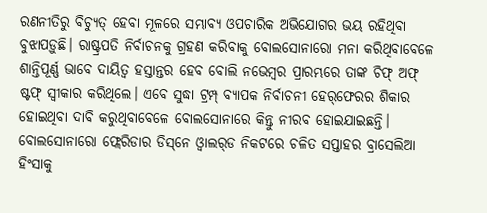ରଣନୀତିରୁ ବିଚ୍ୟୁତ୍‌ ହେବା ମୂଳରେ ସମ୍ଭାବ୍ୟ ଓପଚାରିକ ଅଭିଯୋଗର ଭୟ ରହିଥିବା ବୁଝାପଡ଼ୁଛି। ରାଷ୍ଟ୍ରପତି ନିର୍ବାଚନକୁ ଗ୍ରହଣ କରିବାକୁ ବୋଲସୋନାରୋ ମନା କରିଥିବାବେଳେ ଶାନ୍ତିପୂର୍ଣ୍ଣ ଭାବେ ଦାୟିତ୍ୱ ହସ୍ତାନ୍ତର ହେବ ବୋଲି ନଭେମ୍ବର ପ୍ରାରମ୍ଭରେ ତାଙ୍କ ଚିଫ୍‌ ଅଫ୍‌ ଷ୍ଟଫ୍‌ ସ୍ବୀକାର କରିଥିଲେ। ଏବେ ସୁଦ୍ଧା ଟ୍ରମ୍ପ୍‌ ବ୍ୟାପକ ନିର୍ବାଚନୀ ହେର୍‌ଫେରର ଶିକାର ହୋଇଥିବା ଦାବି କରୁଥିବାବେଳେ ବୋଲସୋନାରେ କିନ୍ତୁ ନୀରବ ହୋଇଯାଇଛନ୍ତି। ବୋଲସୋନାରୋ ଫ୍ଲେରିଡାର ଡିସ୍‌ନେ ଓ୍ବାଲର୍‌ଡ ନିକଟରେ ଚଳିତ ସପ୍ତାହର ବ୍ରାସେଲିଆ ହିଂସାକୁ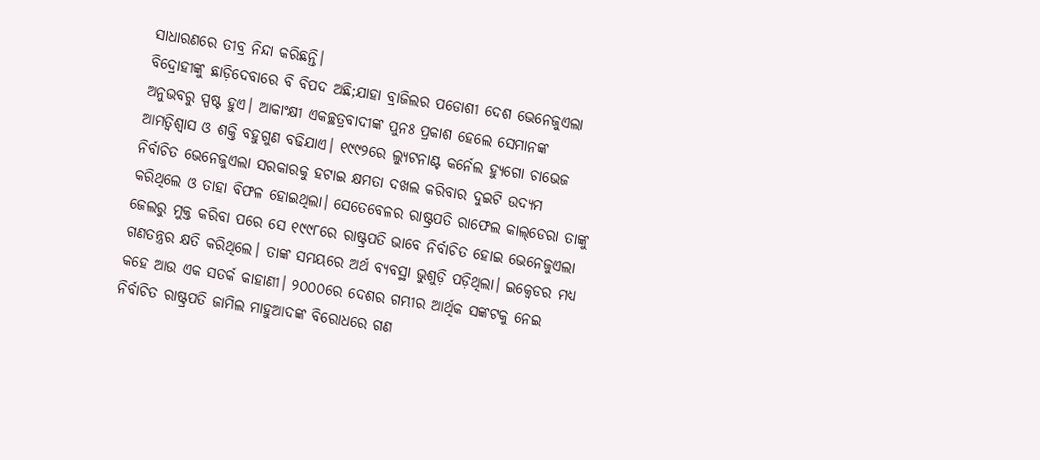ସାଧାରଣରେ ତୀବ୍ର ନିନ୍ଦା କରିଛନ୍ତି।
ବିଦ୍ରୋହୀଙ୍କୁ ଛାଡ଼ିଦେବାରେ ବି ବିପଦ ଅଛି;ଯାହା ବ୍ରାଜିଲର ପଡୋଶୀ ଦେଶ ଭେନେଜୁଏଲା ଅନୁଭବରୁ ସ୍ପଷ୍ଟ ହୁଏ। ଆକାଂକ୍ଷୀ ଏକଚ୍ଛତ୍ରବାଦୀଙ୍କ ପୁନଃ ପ୍ରକାଶ ହେଲେ ସେମାନଙ୍କ ଆମତ୍ବିଶ୍ୱାସ ଓ ଶକ୍ତି ବହୁଗୁଣ ବଢିଯାଏ। ୧୯୯୨ରେ ଲ୍ୟୁଟନାଣ୍ଟ କର୍ନେଲ ହ୍ୟୁଗୋ ଚାଭେଜ ନିର୍ବାଚିତ ଭେନେଜୁଏଲା ସରକାରକୁ ହଟାଇ କ୍ଷମତା ଦଖଲ କରିବାର ଦୁଇଟି ଉଦ୍ୟମ କରିଥିଲେ ଓ ତାହା ବିଫଳ ହୋଇଥିଲା। ସେତେବେଳର ରାଷ୍ଟ୍ରପତି ରାଫେଲ କାଲ୍‌ଡେରା ତାଙ୍କୁ ଜେଲରୁ ମୁକ୍ତ କରିବା ପରେ ସେ ୧୯୯୮ରେ ରାଷ୍ଟ୍ରପତି ଭାବେ ନିର୍ବାଚିତ ହୋଇ ଭେନେଜୁଏଲା ଗଣତନ୍ତ୍ରର କ୍ଷତି କରିଥିଲେ। ତାଙ୍କ ସମୟରେ ଅର୍ଥ ବ୍ୟବସ୍ଥା ଭୁଶୁଡ଼ି ପଡ଼ିଥିଲା। ଇକ୍ୱେଡର ମଧ୍ୟ କହେ ଆଉ ଏକ ସତର୍କ କାହାଣୀ। ୨୦୦୦ରେ ଦେଶର ଗମ୍ଭୀର ଆର୍ଥିକ ସଙ୍କଟକୁ ନେଇ ନିର୍ବାଚିତ ରାଷ୍ଟ୍ରପତି ଜାମିଲ ମାହୁଆଦଙ୍କ ବିରୋଧରେ ଗଣ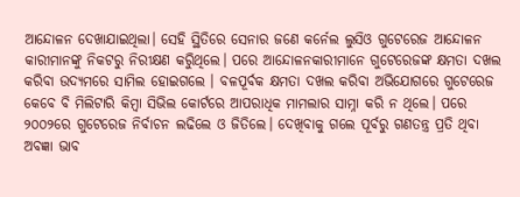ଆନ୍ଦୋଳନ ଦେଖାଯାଇଥିଲା। ସେହି ସ୍ଥିତିରେ ସେନାର ଜଣେ କର୍ନେଲ ଲୁସିଓ ଗୁଟେରେଜ ଆନ୍ଦୋଳନ କାରୀମାନଙ୍କୁ ନିକଟରୁ ନିରୀକ୍ଷଣ କରିୁଥିଲେ। ପରେ ଆନ୍ଦୋଳନକାରୀମାନେ ଗୁଟେରେଜଙ୍କ କ୍ଷମତା ଦଖଲ କରିବା ଉଦ୍ୟମରେ ସାମିଲ ହୋଇଗଲେ । ବଳପୂର୍ବକ କ୍ଷମତା ଦଖଲ କରିବା ଅଭିଯୋଗରେ ଗୁଟେରେଜ କେବେ ବି ମିଲିଟାରି କିମ୍ବା ସିଭିଲ କୋର୍ଟରେ ଆପରାଧିକ ମାମଲାର ସାମ୍ନା କରି ନ ଥିଲେ। ପରେ ୨୦୦୨ରେ ଗୁଟେରେଜ ନିର୍ବାଚନ ଲଢିଲେ ଓ ଜିତିଲେ। ଦେଖିବାକୁ ଗଲେ ପୂର୍ବରୁ ଗଣତନ୍ତ୍ର ପ୍ରତି ଥିବା ଅବଜ୍ଞା ଭାବ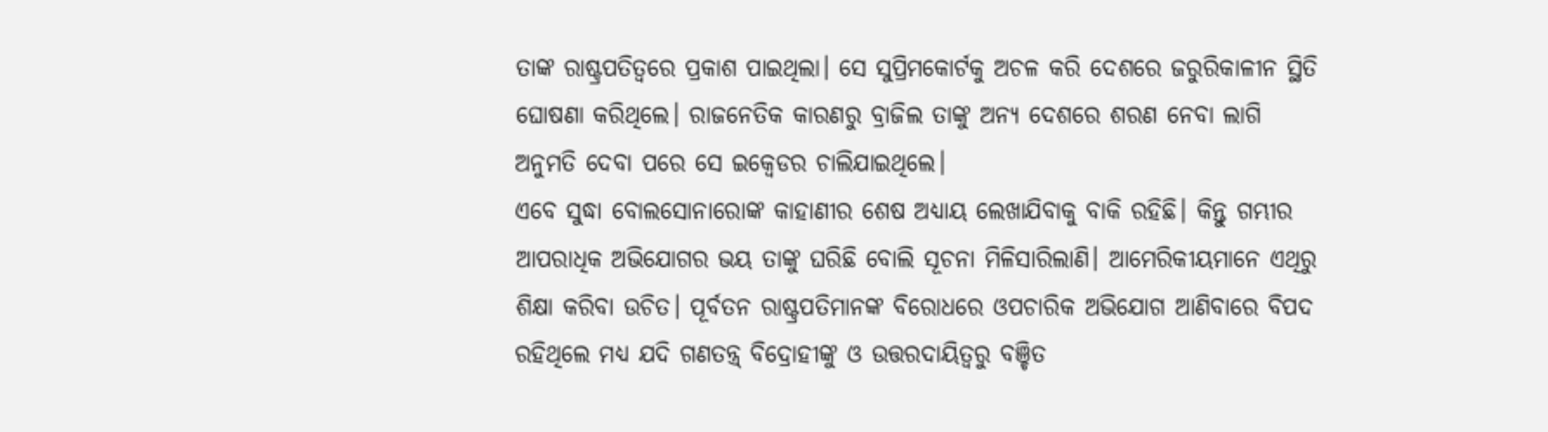ତାଙ୍କ ରାଷ୍ଟ୍ରପତିତ୍ୱରେ ପ୍ରକାଶ ପାଇଥିଲା। ସେ ସୁପ୍ରିମକୋର୍ଟକୁ ଅଚଳ କରି ଦେଶରେ ଜରୁରିକାଳୀନ ସ୍ଥିତି ଘୋଷଣା କରିଥିଲେ। ରାଜନେତିକ କାରଣରୁ ବ୍ରାଜିଲ ତାଙ୍କୁ ଅନ୍ୟ ଦେଶରେ ଶରଣ ନେବା ଲାଗି ଅନୁମତି ଦେବା ପରେ ସେ ଇକ୍ୱେଡର ଚାଲିଯାଇଥିଲେ।
ଏବେ ସୁଦ୍ଧା ବୋଲସୋନାରୋଙ୍କ କାହାଣୀର ଶେଷ ଅଧ୍ୟାୟ ଲେଖାଯିବାକୁ ବାକି ରହିଛି। କିନ୍ତୁ ଗମ୍ଭୀର ଆପରାଧିକ ଅଭିଯୋଗର ଭୟ ତାଙ୍କୁ ଘରିଛି ବୋଲି ସୂଚନା ମିଳିସାରିଲାଣି। ଆମେରିକୀୟମାନେ ଏଥିରୁ ଶିକ୍ଷା କରିବା ଉଚିତ। ପୂର୍ବତନ ରାଷ୍ଟ୍ରପତିମାନଙ୍କ ବିରୋଧରେ ଓପଚାରିକ ଅଭିଯୋଗ ଆଣିବାରେ ବିପଦ ରହିଥିଲେ ମଧ୍ୟ ଯଦି ଗଣତନ୍ତ୍ର୍‌ ବିଦ୍ରୋହୀଙ୍କୁ ଓ ଉତ୍ତରଦାୟିତ୍ୱରୁ ବଞ୍ଚିତ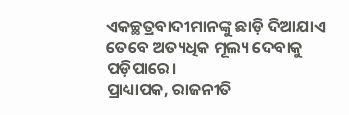ଏକଚ୍ଛତ୍ରବାଦୀମାନଙ୍କୁ ଛାଡ଼ି ଦିଆଯାଏ ତେବେ ଅତ୍ୟଧିକ ମୂଲ୍ୟ ଦେବାକୁ ପଡ଼ିପାରେ।
ପ୍ରାଧ୍ୟାପକ, ରାଜନୀତି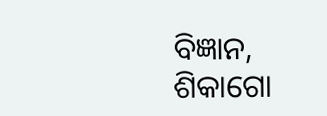ବିଜ୍ଞାନ,
ଶିକାଗୋ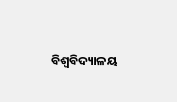ବିଶ୍ୱବିଦ୍ୟାଳୟ